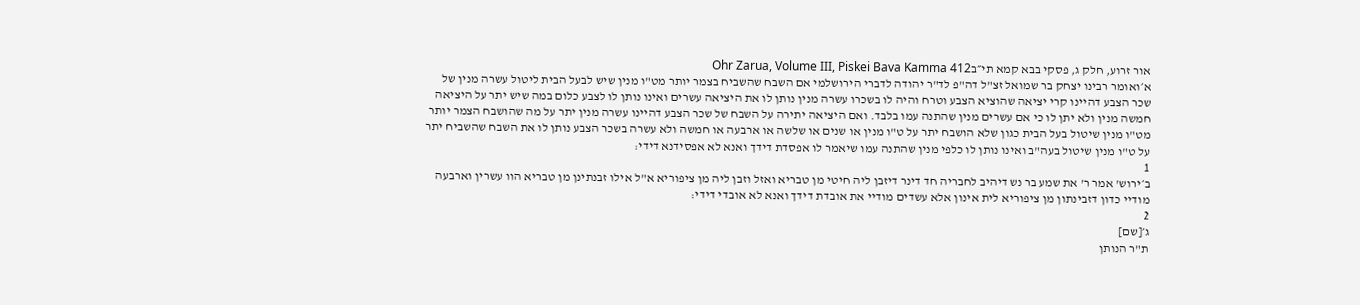אור זרוע, חלק ג, פסקי בבא קמא תי״בOhr Zarua, Volume III, Piskei Bava Kamma 412
א׳ואומר רבינו יצחק בר שמואל זצ"ל דה"פ לד"ר יהודה לדברי הירושלמי אם השבח שהשביח בצמר יותר מט"ו מנין שיש לבעל הבית ליטול עשרה מנין של שכר הצבע דהיינו קרי יציאה שהוציא הצבע וטרח והיה לו בשכרו עשרה מנין נותן לו את היציאה עשרים ואינו נותן לו לצבע כלום במה שיש יתר על היציאה חמשה מנין ולא יתן לו כי אם עשרים מנין שהתנה עמו בלבד. ואם היציאה יתירה על השבח של שכר הצבע דהיינו עשרה מנין יתר על מה שהושבח הצמר יותר מט"ו מנין שיטול בעל הבית כגון שלא הושבח יתר על ט"ו מנין או שנים או שלשה או ארבעה או חמשה ולא עשרה בשכר הצבע נותן לו את השבח שהשביח יתר על ט"ו מנין שיטול בעה"ב ואינו נותן לו כלפי מנין שהתנה עמו שיאמר לו אפסדת דידך ואנא לא אפסידנא דידי:
1
ב׳ירוש' אמר ר' את שמע בר נש דיהיב לחבריה חד דינר דיזבן ליה חיטי מן טבריא ואזל וזבן ליה מן ציפוריא א"ל אילו זבנתינן מן טבריא הוו עשרין וארבעה מודיי כדון דזבינתון מן ציפוריא לית אינון אלא עשדים מודיי את אובדת דידך ואנא לא אובדי דידי:
2
ג׳[שם]
ת"ר הנותן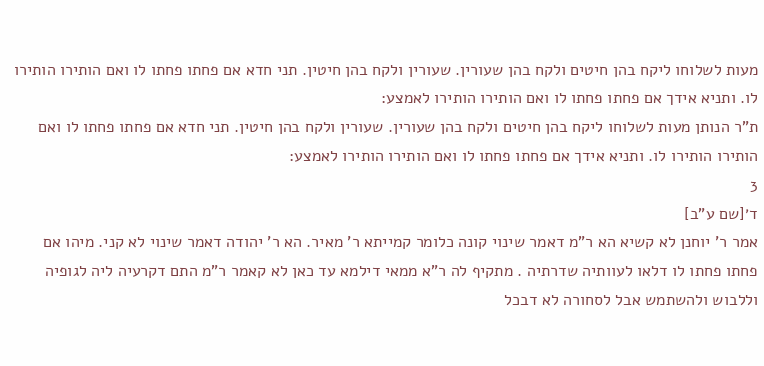מעות לשלוחו ליקח בהן חיטים ולקח בהן שעורין. שעורין ולקח בהן חיטין. תני חדא אם פחתו פחתו לו ואם הותירו הותירו לו. ותניא אידך אם פחתו פחתו לו ואם הותירו הותירו לאמצע:
ת"ר הנותן מעות לשלוחו ליקח בהן חיטים ולקח בהן שעורין. שעורין ולקח בהן חיטין. תני חדא אם פחתו פחתו לו ואם הותירו הותירו לו. ותניא אידך אם פחתו פחתו לו ואם הותירו הותירו לאמצע:
3
ד׳[שם ע"ב]
אמר ר' יוחנן לא קשיא הא ר"מ דאמר שינוי קונה כלומר קמייתא ר' מאיר. הא ר' יהודה דאמר שינוי לא קני. מיהו אם פחתו פחתו לו דלאו לעוותיה שדרתיה . מתקיף לה ר"א ממאי דילמא עד כאן לא קאמר ר"מ התם דקרעיה ליה לגופיה וללבוש ולהשתמש אבל לסחורה לא דבכל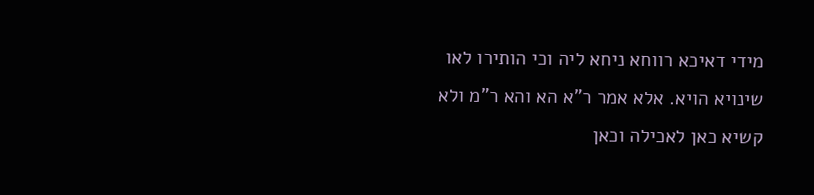מידי דאיכא רווחא ניחא ליה וכי הותירו לאו שינויא הויא. אלא אמר ר"א הא והא ר"מ ולא קשיא כאן לאכילה וכאן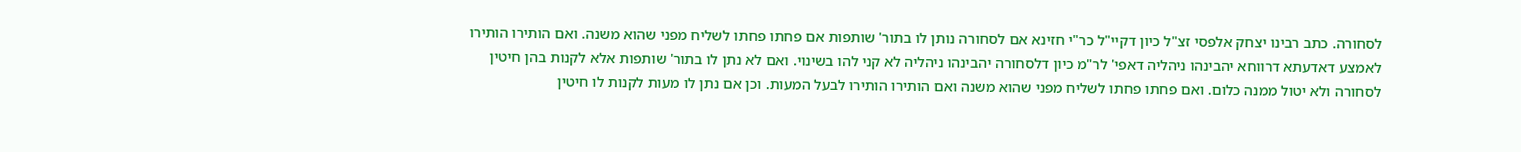לסחורה. כתב רבינו יצחק אלפסי זצ"ל כיון דקיי"ל כר"י חזינא אם לסחורה נותן לו בתור' שותפות אם פחתו פחתו לשליח מפני שהוא משנה. ואם הותירו הותירו לאמצע דאדעתא דרווחא יהבינהו ניהליה דאפי' לר"מ כיון דלסחורה יהבינהו ניהליה לא קני להו בשינוי. ואם לא נתן לו בתור' שותפות אלא לקנות בהן חיטין לסחורה ולא יטול ממנה כלום. ואם פחתו פחתו לשליח מפני שהוא משנה ואם הותירו הותירו לבעל המעות. וכן אם נתן לו מעות לקנות לו חיטין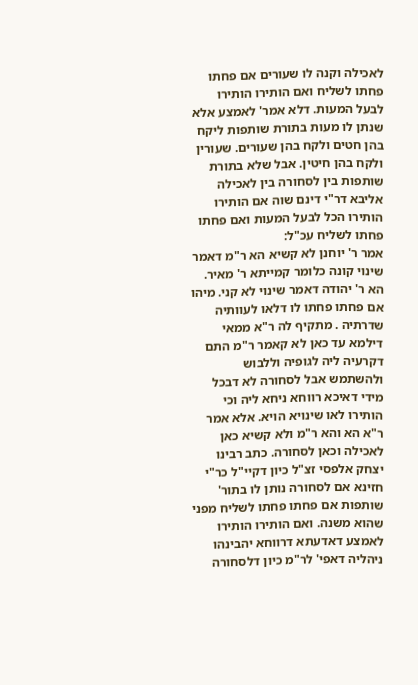לאכילה וקנה לו שעורים אם פחתו פחתו לשליח ואם הותירו הותירו לבעל המעות. דלא אמר' לאמצע אלא שנתן לו מעות בתורת שותפות ליקח בהן חטים ולקח בהן שעורים. שעורין ולקח בהן חיטין. אבל שלא בתורת שותפות בין לסחורה בין לאכילה אליבא דר"י דינם שוה אם הותירו הותירו הכל לבעל המעות ואם פחתו פחתו לשליח עכ"ל:
אמר ר' יוחנן לא קשיא הא ר"מ דאמר שינוי קונה כלומר קמייתא ר' מאיר. הא ר' יהודה דאמר שינוי לא קני. מיהו אם פחתו פחתו לו דלאו לעוותיה שדרתיה . מתקיף לה ר"א ממאי דילמא עד כאן לא קאמר ר"מ התם דקרעיה ליה לגופיה וללבוש ולהשתמש אבל לסחורה לא דבכל מידי דאיכא רווחא ניחא ליה וכי הותירו לאו שינויא הויא. אלא אמר ר"א הא והא ר"מ ולא קשיא כאן לאכילה וכאן לסחורה. כתב רבינו יצחק אלפסי זצ"ל כיון דקיי"ל כר"י חזינא אם לסחורה נותן לו בתור' שותפות אם פחתו פחתו לשליח מפני שהוא משנה. ואם הותירו הותירו לאמצע דאדעתא דרווחא יהבינהו ניהליה דאפי' לר"מ כיון דלסחורה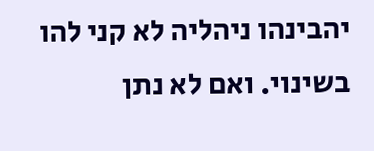יהבינהו ניהליה לא קני להו בשינוי. ואם לא נתן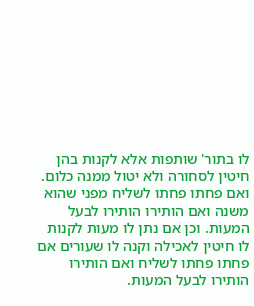לו בתור' שותפות אלא לקנות בהן חיטין לסחורה ולא יטול ממנה כלום. ואם פחתו פחתו לשליח מפני שהוא משנה ואם הותירו הותירו לבעל המעות. וכן אם נתן לו מעות לקנות לו חיטין לאכילה וקנה לו שעורים אם פחתו פחתו לשליח ואם הותירו הותירו לבעל המעות.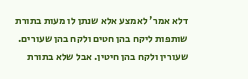דלא אמר' לאמצע אלא שנתן לו מעות בתורת שותפות ליקח בהן חטים ולקח בהן שעורים. שעורין ולקח בהן חיטין. אבל שלא בתורת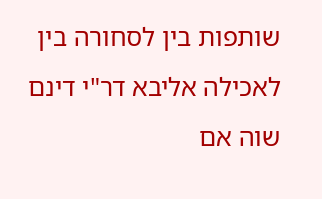שותפות בין לסחורה בין לאכילה אליבא דר"י דינם שוה אם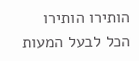הותירו הותירו הכל לבעל המעות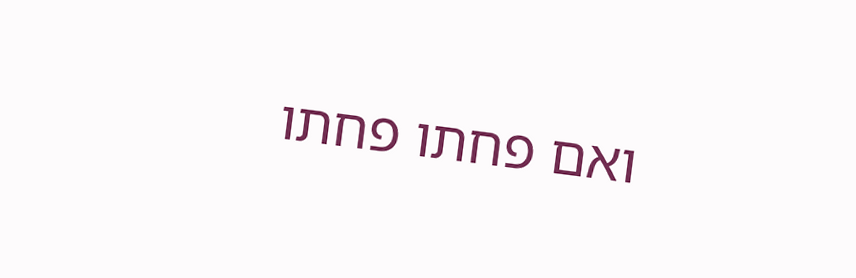ואם פחתו פחתו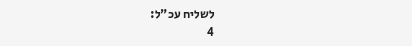לשליח עכ"ל:
4